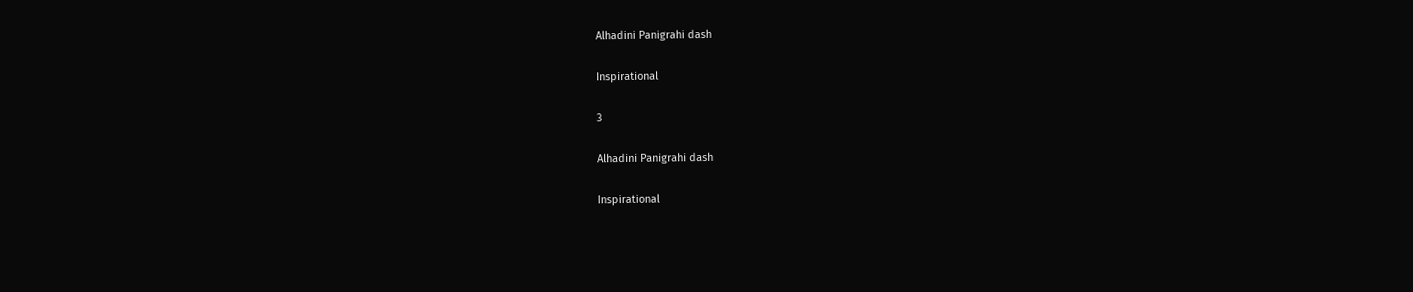Alhadini Panigrahi dash

Inspirational

3

Alhadini Panigrahi dash

Inspirational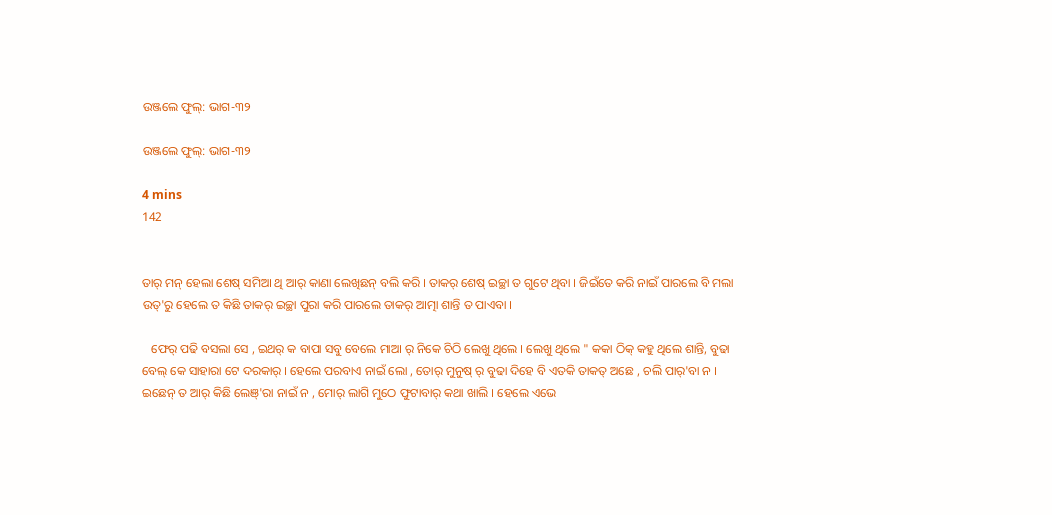ଉଞ୍ଜଲେ ଫୁଲ୍: ଭାଗ-୩୨

ଉଞ୍ଜଲେ ଫୁଲ୍: ଭାଗ-୩୨

4 mins
142


ତାର୍ ମନ୍ ହେଲା ଶେଷ୍ ସମିଆ ଥି ଆର୍ କାଣା ଲେଖିଛନ୍ ବଲି କରି । ତାକର୍ ଶେଷ୍ ଇଚ୍ଛା ତ ଗୁଟେ ଥିବା । ଜିଇଁତେ କରି ନାଇଁ ପାରଲେ ବି ମଲା ଉତ୍'ରୁ ହେଲେ ତ କିଛି ତାକର୍ ଇଚ୍ଛା ପୁରା କରି ପାରଲେ ତାକର୍ ଆତ୍ମା ଶାନ୍ତି ତ ପାଏବା ।

   ଫେର୍ ପଢି ବସଲା ସେ , ଇଥର୍ କ ବାପା ସବୁ ବେଲେ ମାଆ ର୍ ନିକେ ଚିଠି ଲେଖୁ ଥିଲେ । ଲେଖୁ ଥିଲେ " କକା ଠିକ୍ କହୁ ଥିଲେ ଶାନ୍ତି, ବୁଢା ବେଲ୍ କେ ସାହାରା ଟେ ଦରକାର୍ । ହେଲେ ପରବାଏ ନାଇଁ ଲୋ , ତୋର୍ ମୁନୁଷ୍ ର୍ ବୁଢା ଦିହେ ବି ଏତକି ତାକତ୍ ଅଛେ , ଚଲି ପାର୍'ବା ନ । ଇଛେନ୍ ତ ଆର୍ କିଛି ଲେଞ୍'ରା ନାଇଁ ନ , ମୋର୍ ଲାଗି ମୁଠେ ଫୁଟାବାର୍ କଥା ଖାଲି । ହେଲେ ଏଭେ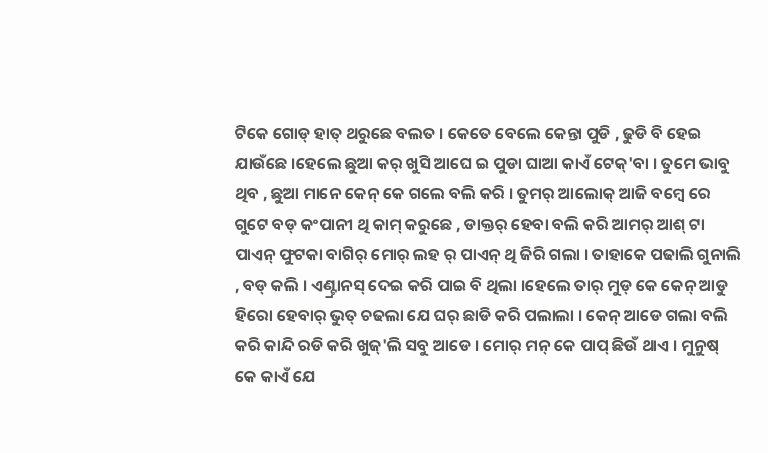ଟିକେ ଗୋଡ୍ ହାତ୍ ଥରୁଛେ ବଲତ । କେତେ ବେଲେ କେନ୍ତା ପୁଡି , ଢୁଡି ବି ହେଇ ଯାଉଁଛେ ।ହେଲେ ଛୁଆ କର୍ ଖୁସି ଆଘେ ଇ ପୁଡା ଘାଆ କାଏଁ ଟେକ୍'ବା । ତୁମେ ଭାବୁ ଥିବ , ଛୁଆ ମାନେ କେନ୍ କେ ଗଲେ ବଲି କରି । ତୁମର୍ ଆଲୋକ୍ ଆଜି ବମ୍ବେ ରେ ଗୁଟେ ବଡ୍ କଂପାନୀ ଥି କାମ୍ କରୁଛେ , ଡାକ୍ତର୍ ହେବା ବଲି କରି ଆମର୍ ଆଶ୍ ଟା ପାଏନ୍ ଫୁଟକା ବାଗିର୍ ମୋର୍ ଲହ ର୍ ପାଏନ୍ ଥି ଜିରି ଗଲା । ତାହାକେ ପଢାଲି ଗୁନାଲି , ବଡ୍ କଲି । ଏଣ୍ଟ୍ରାନସ୍ ଦେଇ କରି ପାଇ ବି ଥିଲା ।ହେଲେ ତାର୍ ମୁଡ୍ କେ କେନ୍ ଆଡୁ ହିରୋ ହେବାର୍ ଭୁତ୍ ଚଢଲା ଯେ ଘର୍ ଛାଡି କରି ପଲାଲା । କେନ୍ ଆଡେ ଗଲା ବଲି କରି କାନ୍ଦି ରଡି କରି ଖୁଜ୍'ଲି ସବୁ ଆଡେ । ମୋର୍ ମନ୍ କେ ପାପ୍ ଛିଉଁ ଥାଏ । ମୁନୁଷ୍ କେ କାଏଁ ଯେ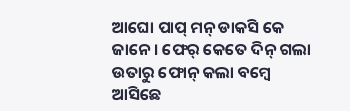ଆଘୋ ପାପ୍ ମନ୍ ଡାକସି କେ ଜାନେ । ଫେର୍ କେତେ ଦିନ୍ ଗଲା ଉତାରୁ ଫୋନ୍ କଲା ବମ୍ବେ ଆସିଛେ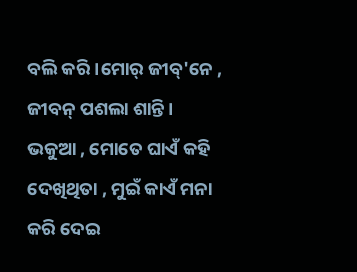ବଲି କରି ।ମୋର୍ ଜୀବ୍'ନେ , ଜୀବନ୍ ପଶଲା ଶାନ୍ତି । ଭକୁଆ , ମୋତେ ଘାଏଁ କହି ଦେଖିଥିତା , ମୁଇଁ କାଏଁ ମନା କରି ଦେଇ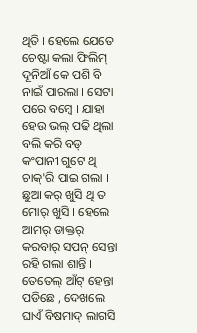ଥିତି । ହେଲେ ଯେତେ ଚେଷ୍ଟା କଲା ଫିଲିମ୍ ଦୂନିଆଁ କେ ପଶି ବି ନାଇଁ ପାରଲା । ସେଟା ପରେ ବମ୍ବେ । ଯାହା ହେଉ ଭଲ୍ ପଢି ଥିଲା ବଲି କରି ବଡ୍ କଂପାନୀ ଗୁଟେ ଥି ଚାକ୍'ରି ପାଇ ଗଲା । ଛୁଆ କର୍ ଖୁସି ଥି ତ ମୋର୍ ଖୁସି । ହେଲେ ଆମର୍ ଡାକ୍ତର୍ କରବାର୍ ସପନ୍ ସେନ୍ତା ରହି ଗଲା ଶାନ୍ତି । ତେତେଲ୍ ଆଁଟ୍ ହେନ୍ତା ପଡିଛେ , ଦେଖଲେ ଘାଏଁ ବିଷମାଦ୍ ଲାଗସି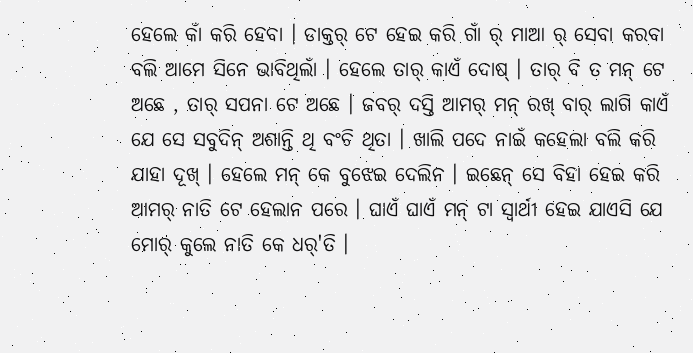ହେଲେ କାଁ କରି ହେବା । ଡାକ୍ତର୍ ଟେ ହେଇ କରି ଗାଁ ର୍ ମାଆ ର୍ ସେବା କରବା ବଲି ଆମେ ସିନେ ଭାବିଥିଲାଁ । ହେଲେ ତାର୍ କାଏଁ ଦୋଷ୍ । ତାର୍ ବି ତ ମନ୍ ଟେ ଅଛେ , ତାର୍ ସପନା ଟେ ଅଛେ । ଜବର୍ ଦସ୍ତି ଆମର୍ ମନ୍ ରଖ୍ ବାର୍ ଲାଗି କାଏଁ ଯେ ସେ ସବୁଦିନ୍ ଅଶାନ୍ତି ଥି ବଂଚି ଥିତା । ଖାଲି ପଦେ ନାଇଁ କହେଲା ବଲି କରି ଯାହା ଦୂଖ୍ । ହେଲେ ମନ୍ କେ ବୁଝେଇ ଦେଲିନ । ଇଛେନ୍ ସେ ବିହା ହେଇ କରି ଆମର୍ ନାତି ଟେ ହେଲାନ ପରେ । ଘାଏଁ ଘାଏଁ ମନ୍ ଟା ସ୍ବାର୍ଥୀ ହେଇ ଯାଏସି ଯେ ମୋର୍ କୁଲେ ନାତି କେ ଧର୍'ତି ।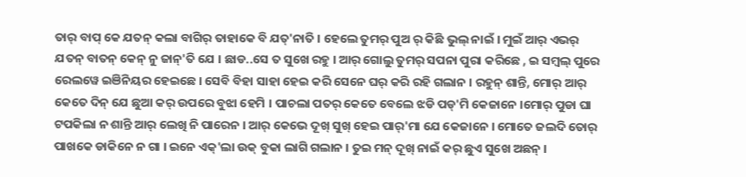ତାର୍ ବାପ୍ କେ ଯତନ୍ କଲା ବାଗିର୍ ତାହାକେ ବି ଯତ୍'ନାତି । ହେଲେ ତୁମର୍ ପୁଅ ର୍ କିଛି ଭୁଲ୍ ନାଇଁ । ମୁଇଁ ଆର୍ ଏଭର୍ ଯତନ୍ ବାତନ୍ କେନ୍ ନୁ ଜାନ୍'ତି ଯେ । ଛାଡ..ସେ ତ ସୁଖେ ରହୁ । ଆର୍ ଗୋଲୁ ତୁମର୍ ସପନା ପୁରା କରିଛେ , ଇ ସମ୍ବଲ୍ ପୁରେ ରେଲୱେ ଇଞିନିୟର ହେଇଛେ । ସେବି ବିହା ସାହା ହେଇ କରି ସେନେ ଘର୍ କରି ରହି ଗଲାନ । ରହୁନ୍ ଶାନ୍ତି, ମୋର୍ ଆର୍ କେତେ ଦିନ୍ ଯେ ଛୁଆ କର୍ ଉପରେ ବୁଝା ହେମି । ପାଚଲା ପତର୍ କେତେ ବେଲେ ଝଡି ପଡ୍'ମି କେଜାନେ ।ମୋର୍ ପୁଡା ଘା ଟପକିଲା ନ ଶାନ୍ତି ଆର୍ ଲେଖି ନି ପାରେନ । ଆର୍ କେଭେ ଦୂଖ୍ ସୁଖ୍ ହେଇ ପାର୍'ମା ଯେ କେଜାନେ । ମୋତେ ଜଲଦି ତୋର୍ ପାଖକେ ଡାକିନେ ନ ଗା । ଇନେ ଏକ୍'ଲା ଉକ୍ ବୁକା ଲାଗି ଗଲାନ । ତୁଇ ମନ୍ ଦୂଖ୍ ନାଇଁ କର୍ ଛୁଏ ସୁଖେ ଅଛନ୍ ।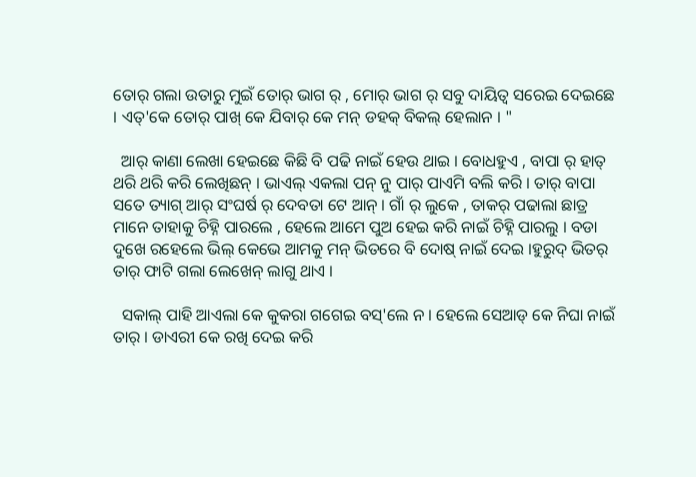ତୋର୍ ଗଲା ଉତାରୁ ମୁଇଁ ତୋର୍ ଭାଗ ର୍ , ମୋର୍ ଭାଗ ର୍ ସବୁ ଦାୟିତ୍ବ ସରେଇ ଦେଇଛେ । ଏତ୍'କେ ତୋର୍ ପାଖ୍ କେ ଯିବାର୍ କେ ମନ୍ ଡହକ୍ ବିକଲ୍ ହେଲାନ । "

  ଆର୍ କାଣା ଲେଖା ହେଇଛେ କିଛି ବି ପଢି ନାଇଁ ହେଉ ଥାଇ । ବୋଧହୁଏ , ବାପା ର୍ ହାତ୍ ଥରି ଥରି କରି ଲେଖିଛନ୍ । ଭାଏଲ୍ ଏକଲା ପନ୍ ନୁ ପାର୍ ପାଏମି ବଲି କରି । ତାର୍ ବାପା ସତେ ତ୍ୟାଗ୍ ଆର୍ ସଂଘର୍ଷ ର୍ ଦେବତା ଟେ ଆନ୍ । ଗାଁ ର୍ ଲୁକେ , ତାକର୍ ପଢାଲା ଛାତ୍ର ମାନେ ତାହାକୁ ଚିହ୍ନି ପାରଲେ , ହେଲେ ଆମେ ପୁଅ ହେଇ କରି ନାଇଁ ଚିହ୍ନି ପାରଲୁ । ବଡା ଦୁଖେ ରହେଲେ ଭିଲ୍ କେଭେ ଆମକୁ ମନ୍ ଭିତରେ ବି ଦୋଷ୍ ନାଇଁ ଦେଇ ।ହୁରୁଦ୍ ଭିତର୍ ତାର୍ ଫାଟି ଗଲା ଲେଖେନ୍ ଲାଗୁ ଥାଏ ।

  ସକାଲ୍ ପାହି ଆଏଲା କେ କୁକରା ଗଗେଇ ବସ୍'ଲେ ନ । ହେଲେ ସେଆଡ୍ କେ ନିଘା ନାଇଁ ତାର୍ । ଡାଏରୀ କେ ରଖି ଦେଇ କରି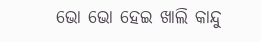ଭୋ ଭୋ ହେଇ ଖାଲି କାନ୍ଦୁ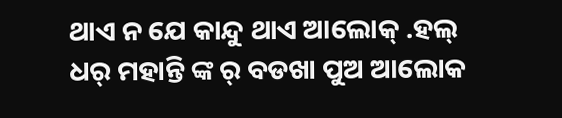ଥାଏ ନ ଯେ କାନ୍ଦୁ ଥାଏ ଆଲୋକ୍ .ହଲ୍ ଧର୍ ମହାନ୍ତି ଙ୍କ ର୍ ବଡଖା ପୁଅ ଆଲୋକ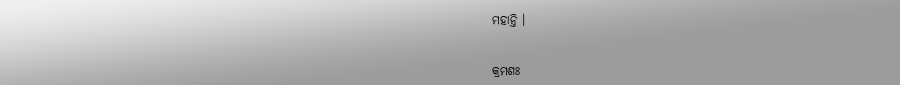ମହାନ୍ତି ।


କ୍ରମଶଃ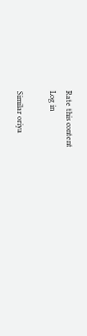Rate this content
Log in

Similar oriya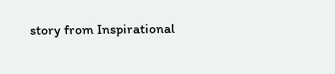story from Inspirational